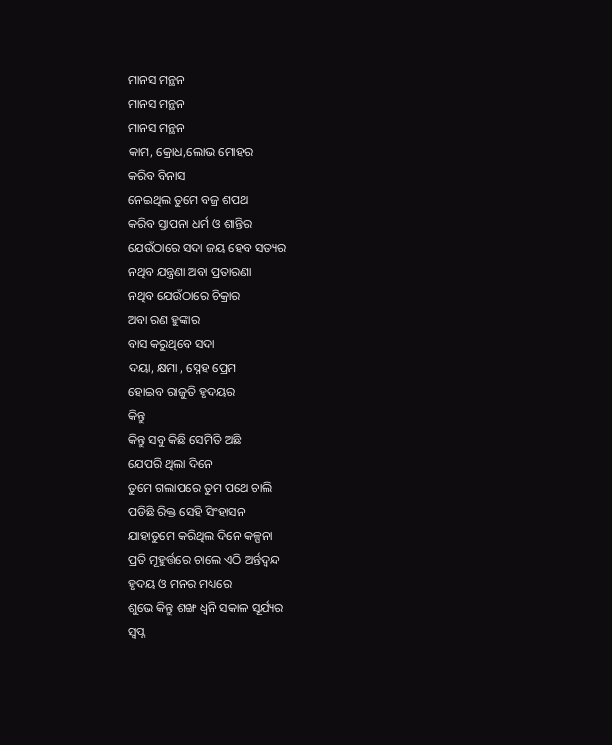ମାନସ ମନ୍ଥନ
ମାନସ ମନ୍ଥନ
ମାନସ ମନ୍ଥନ
କାମ, କ୍ରୋଧ,ଲୋଭ ମୋହର
କରିବ ବିନାସ
ନେଇଥିଲ ତୁମେ ବଜ୍ର ଶପଥ
କରିବ ସ୍ତାପନା ଧର୍ମ ଓ ଶାନ୍ତିର
ଯେଉଁଠାରେ ସଦା ଜୟ ହେବ ସତ୍ୟର
ନଥିବ ଯନ୍ତ୍ରଣା ଅବା ପ୍ରତାରଣା
ନଥିବ ଯେଉଁଠାରେ ଚିକ୍ରାର
ଅବା ରଣ ହୁଙ୍କାର
ବାସ କରୁଥିବେ ସଦା
ଦୟା, କ୍ଷମା , ସ୍ନେହ ପ୍ରେମ
ହୋଇବ ରାଜୁତି ହୃଦୟର
କିନ୍ତୁ
କିନ୍ତୁ ସବୁ କିଛି ସେମିତି ଅଛି
ଯେପରି ଥିଲା ଦିନେ
ତୁମେ ଗଲାପରେ ତୁମ ପଥେ ଚାଲି
ପଡିଛି ରିକ୍ତ ସେହି ସିଂହାସନ
ଯାହାତୁମେ କରିଥିଲ ଦିନେ କଳ୍ପନା
ପ୍ରତି ମୂହୁର୍ତ୍ତରେ ଚାଲେ ଏଠି ଅର୍ନ୍ତଦ୍ୱନ୍ଦ
ହୃଦୟ ଓ ମନର ମଧ୍ୟରେ
ଶୁଭେ କିନ୍ତୁ ଶଙ୍ଖ ଧ୍ୱନି ସକାଳ ସୂର୍ଯ୍ୟର
ସ୍ୱପ୍ନ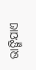ଭାଙ୍ଗିଯାଏ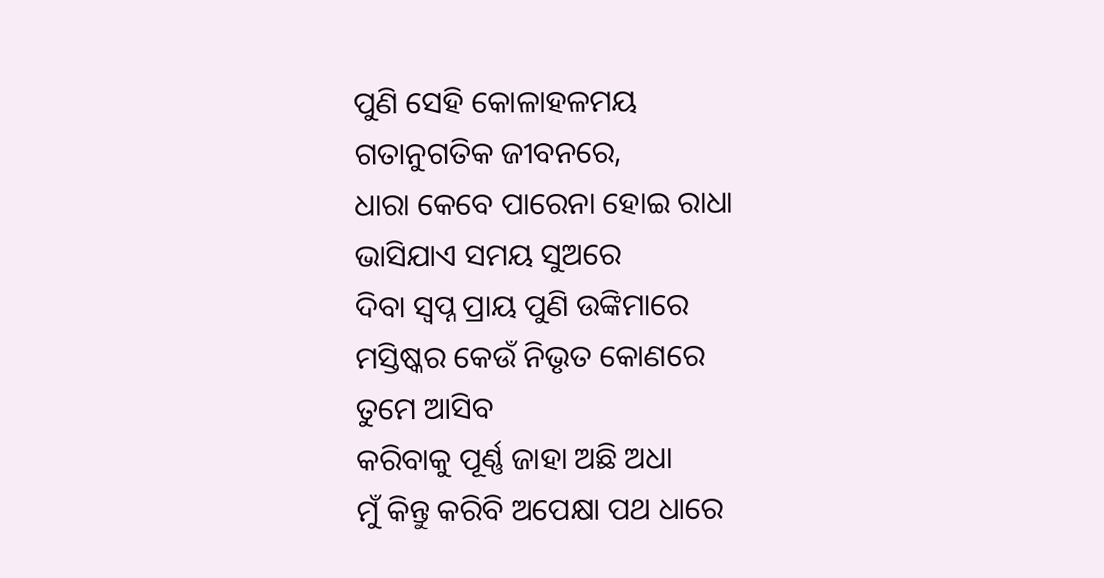ପୁଣି ସେହି କୋଳାହଳମୟ
ଗତାନୁଗତିକ ଜୀବନରେ,
ଧାରା କେବେ ପାରେନା ହୋଇ ରାଧା
ଭାସିଯାଏ ସମୟ ସୁଅରେ
ଦିବା ସ୍ୱପ୍ନ ପ୍ରାୟ ପୁଣି ଉଙ୍କିମାରେ
ମସ୍ତିଷ୍କର କେଉଁ ନିଭୃତ କୋଣରେ
ତୁମେ ଆସିବ
କରିବାକୁ ପୂର୍ଣ୍ଣ ଜାହା ଅଛି ଅଧା
ମୁଁ କିନ୍ତୁ କରିବି ଅପେକ୍ଷା ପଥ ଧାରେ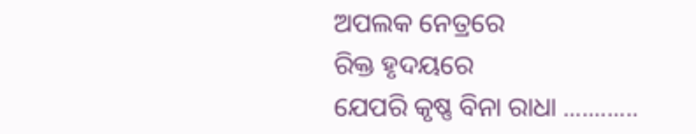ଅପଲକ ନେତ୍ରରେ
ରିକ୍ତ ହୃଦୟରେ
ଯେପରି କୃଷ୍ଣ ବିନା ରାଧା ............